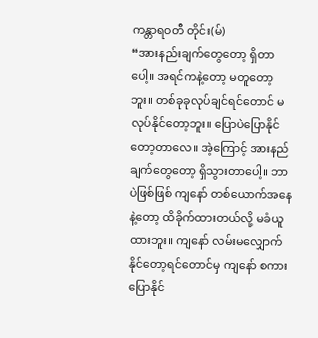ကန္တာရဝတီ တိုင်း(မ်)
“အားနည်းချက်တွေတော့ ရှိတာပေါ့။ အရင်ကနဲ့တော့ မတူတော့ဘူး။ တစ်ခုခုလုပ်ချင်ရင်တောင် မလုပ်နိုင်တော့ဘူး။ ပြောပဲပြောနိုင်တော့တာလေ။ အဲ့ကြောင့် အားနည်ချက်တွေတော့ ရှိသွားတာပေါ့။ ဘာပဲဖြစ်ဖြစ် ကျနော် တစ်ယောက်အနေနဲ့တော့ ထိခိုက်ထားတယ်လို့ မခံယူထားဘူး။ ကျနော် လမ်းမလျှောက်နိုင်တော့ရင်တောင်မှ ကျနော် စကားပြောနိုင်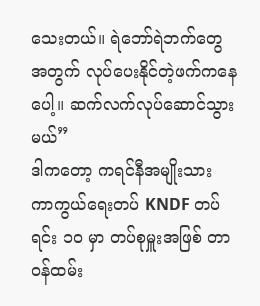သေးတယ်။ ရဲဘော်ရဲဘက်တွေအတွက် လုပ်ပေးနိုင်တဲ့ဖက်ကနေပေါ့။ ဆက်လက်လုပ်ဆောင်သွားမယ်”
ဒါကတော့ ကရင်နီအမျိုးသား ကာကွယ်ရေးတပ် KNDF တပ်ရင်း ၁၀ မှာ တပ်စုမှူးအဖြစ် တာဝန်ထမ်း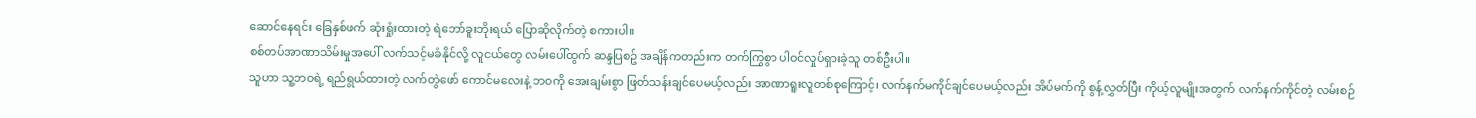ဆောင်နေရင်း ခြေနှစ်ဖက် ဆုံးရှုံးထားတဲ့ ရဲဘော်ခူးဘိုးရယ် ပြောဆိုလိုက်တဲ့ စကားပါ။
စစ်တပ်အာဏာသိမ်းမှုအပေါ် လက်သင့်မခံနိုင်လို့ လူငယ်တွေ လမ်းပေါ်ထွက် ဆန္ဒပြစဥ် အချိန်ကတည်းက တက်ကြွစွာ ပါဝင်လှုပ်ရှားခဲ့သူ တစ်ဦးပါ။
သူဟာ သူ့ဘဝရဲ့ ရည်ရွယ်ထားတဲ့ လက်တွဲဖော် ကောင်မလေးနဲ့ ဘဝကို အေးချမ်းစွာ ဖြတ်သန်းချင်ပေမယ့်လည်း အာဏာရူးလူတစ်စုကြောင့်၊ လက်နက်မကိုင်ချင်ပေမယ့်လည်း အိပ်မက်ကို စွန့်လွှတ်ပြီး ကိုယ့်လူမျိုးအတွက် လက်နက်ကိုင်တဲ့ လမ်းစဉ်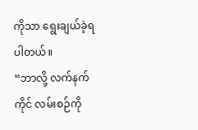ကိုသာ ရွေးချယ်ခဲ့ရပါတယ်။
“ဘာလို့ လက်နက်ကိုင် လမ်းစဉ်ကို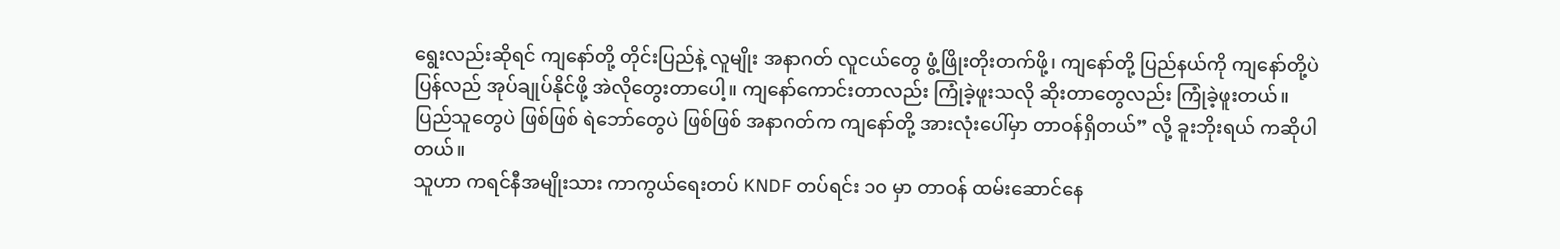ရွေးလည်းဆိုရင် ကျနော်တို့ တိုင်းပြည်နဲ့ လူမျိုး အနာဂတ် လူငယ်တွေ ဖွံ့ဖြိုးတိုးတက်ဖို့၊ ကျနော်တို့ ပြည်နယ်ကို ကျနော်တို့ပဲ ပြန်လည် အုပ်ချုပ်နိုင်ဖို့ အဲလိုတွေးတာပေါ့။ ကျနော်ကောင်းတာလည်း ကြုံခဲ့ဖူးသလို ဆိုးတာတွေလည်း ကြုံခဲ့ဖူးတယ်။ ပြည်သူတွေပဲ ဖြစ်ဖြစ် ရဲဘော်တွေပဲ ဖြစ်ဖြစ် အနာဂတ်က ကျနော်တို့ အားလုံးပေါ်မှာ တာဝန်ရှိတယ်” လို့ ခူးဘိုးရယ် ကဆိုပါတယ်။
သူဟာ ကရင်နီအမျိုးသား ကာကွယ်ရေးတပ် KNDF တပ်ရင်း ၁၀ မှာ တာဝန် ထမ်းဆောင်နေ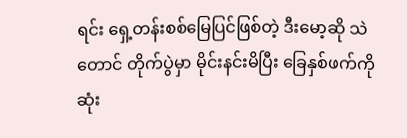ရင်း ရှေ့တန်းစစ်မြေပြင်ဖြစ်တဲ့ ဒီးမော့ဆို သဲတောင် တိုက်ပွဲမှာ မိုင်းနင်းမိပြီး ခြေနှစ်ဖက်ကို ဆုံး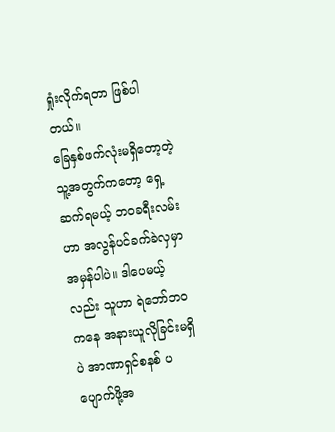ရှုံးလိုက်ရတာ ဖြစ်ပါတယ်။
ခြေနှစ်ဖက်လုံးမရှိတော့တဲ့ သူ့အတွက်ကတော့ ရှေ့ဆက်ရမယ့် ဘဝခရီးလမ်းဟာ အလွန်ပင်ခက်ခဲလှမှာ အမှန်ပါပဲ။ ဒါပေမယ့်လည်း သူဟာ ရဲဘော်ဘဝကနေ အနားယူလိုခြင်းမရှိပဲ အာဏာရှင်စနစ် ပပျောက်ဖို့အ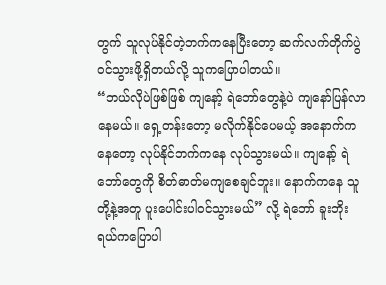တွက် သူလုပ်နိုင်တဲ့ဘက်ကနေပြီးတော့ ဆက်လက်တိုက်ပွဲ ဝင်သွားဖို့ရှိတယ်လို့ သူကပြောပါတယ်။
“ဘယ်လိုပဲဖြစ်ဖြစ် ကျနော့် ရဲဘော်တွေနဲ့ပဲ ကျနော်ပြန်လာနေမယ်။ ရှေ့တန်းတော့ မလိုက်နိုင်ပေမယ့် အနောက်ကနေတော့ လုပ်နိုင်ဘက်ကနေ လုပ်သွားမယ်။ ကျနော့် ရဲဘော်တွေကို စိတ်ဓာတ်မကျစေချင်ဘူး။ နောက်ကနေ သူတို့နဲ့အတူ ပူးပေါင်းပါဝင်သွားမယ်” လို့ ရဲဘော် ခူးဘိုးရယ်ကပြောပါ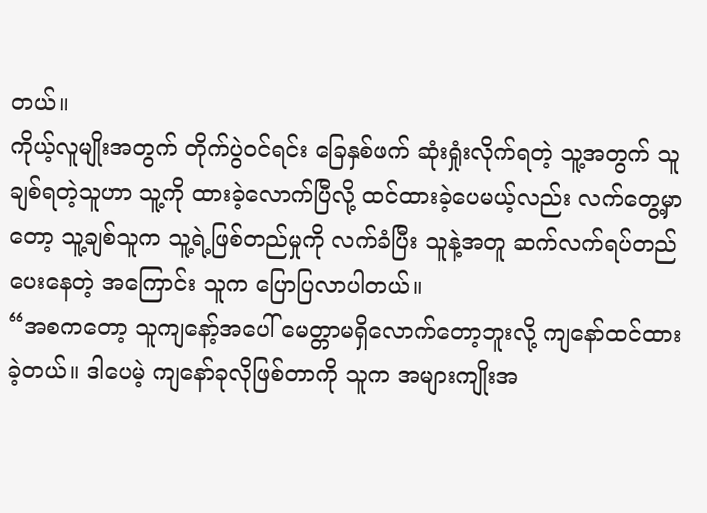တယ်။
ကိုယ့်လူမျိုးအတွက် တိုက်ပွဲဝင်ရင်း ခြေနှစ်ဖက် ဆုံးရှုံးလိုက်ရတဲ့ သူ့အတွက် သူချစ်ရတဲ့သူဟာ သူ့ကို ထားခဲ့လောက်ပြီလို့ ထင်ထားခဲ့ပေမယ့်လည်း လက်တွေ့မှာတော့ သူ့ချစ်သူက သူ့ရဲ့ဖြစ်တည်မှုကို လက်ခံပြီး သူနဲ့အတူ ဆက်လက်ရပ်တည်ပေးနေတဲ့ အကြောင်း သူက ပြောပြလာပါတယ်။
“အစကတော့ သူကျနော့်အပေါ် မေတ္တာမရှိလောက်တော့ဘူးလို့ ကျနော်ထင်ထားခဲ့တယ်။ ဒါပေမဲ့ ကျနော်ခုလိုဖြစ်တာကို သူက အများကျိုးအ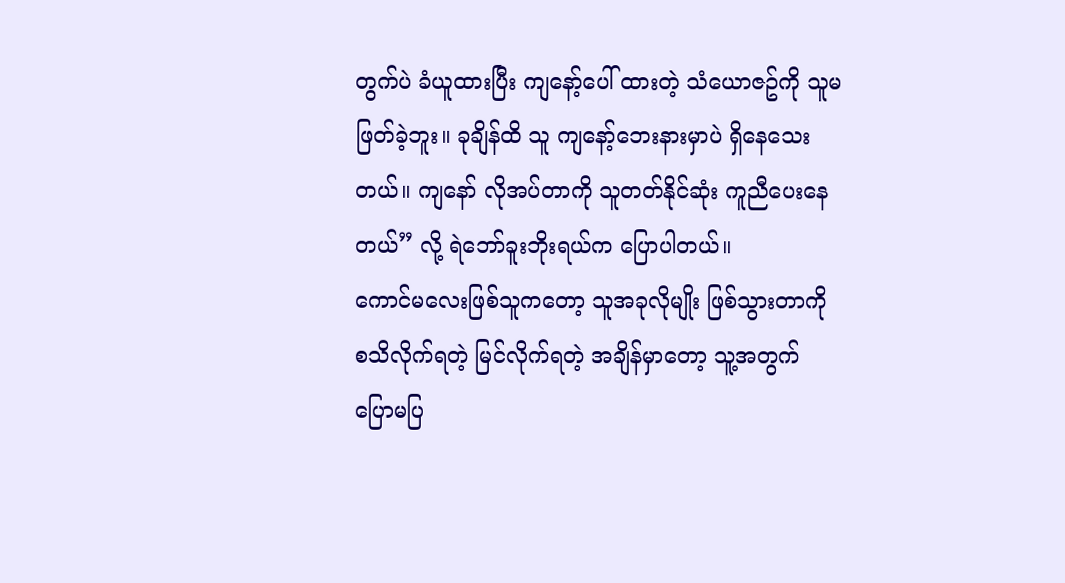တွက်ပဲ ခံယူထားပြီး ကျနော့်ပေါ် ထားတဲ့ သံယောဇဥ်ကို သူမဖြတ်ခဲ့ဘူး။ ခုချိန်ထိ သူ ကျနော့်ဘေးနားမှာပဲ ရှိနေသေးတယ်။ ကျနော် လိုအပ်တာကို သူတတ်နိုင်ဆုံး ကူညီပေးနေတယ်” လို့ ရဲဘော်ခူးဘိုးရယ်က ပြောပါတယ်။
ကောင်မလေးဖြစ်သူကတော့ သူအခုလိုမျိုး ဖြစ်သွားတာကို စသိလိုက်ရတဲ့ မြင်လိုက်ရတဲ့ အချိန်မှာတော့ သူ့အတွက် ပြောမပြ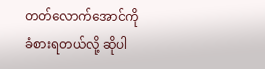တတ်လောက်အောင်ကို ခံစားရတယ်လို့ ဆိုပါ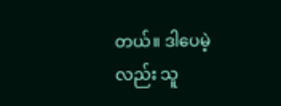တယ်။ ဒါပေမဲ့လည်း သူ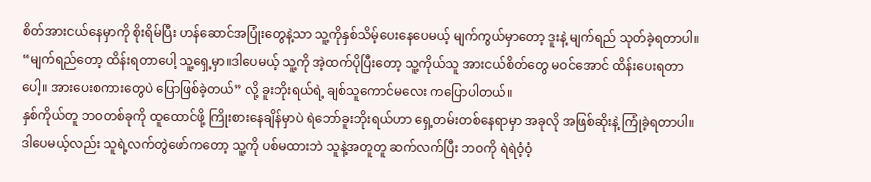စိတ်အားငယ်နေမှာကို စိုးရိမ်ပြီး ဟန်ဆောင်အပြုံးတွေနဲ့သာ သူ့ကိုနှစ်သိမ့်ပေးနေပေမယ့် မျက်ကွယ်မှာတော့ ဒူးနဲ့ မျက်ရည် သုတ်ခဲ့ရတာပါ။
“မျက်ရည်တော့ ထိန်းရတာပေါ့ သူ့ရှေ့မှာ။ဒါပေမယ့် သူ့ကို အဲ့ထက်ပိုပြီးတော့ သူ့ကိုယ်သူ အားငယ်စိတ်တွေ မဝင်အောင် ထိန်းပေးရတာပေါ့။ အားပေးစကားတွေပဲ ပြောဖြစ်ခဲ့တယ်” လို့ ခူးဘိုးရယ်ရဲ့ ချစ်သူကောင်မလေး ကပြောပါတယ်။
နှစ်ကိုယ်တူ ဘဝတစ်ခုကို ထူထောင်ဖို့ ကြိုးစားနေချိန်မှာပဲ ရဲဘော်ခူးဘိုးရယ်ဟာ ရှေ့တမ်းတစ်နေရာမှာ အခုလို အဖြစ်ဆိုးနဲ့ ကြုံခဲ့ရတာပါ။
ဒါပေမယ့်လည်း သူရဲ့လက်တွဲဖော်ကတော့ သူ့ကို ပစ်မထားဘဲ သူနဲ့အတူတူ ဆက်လက်ပြီး ဘဝကို ရဲရဲဝံ့ဝံ့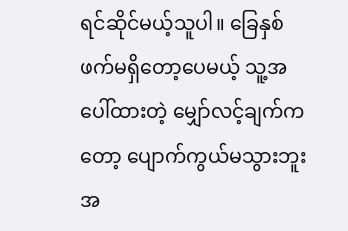ရင်ဆိုင်မယ့်သူပါ။ ခြေနှစ်ဖက်မရှိတော့ပေမယ့် သူ့အပေါ်ထားတဲ့ မျှော်လင့်ချက်ကတော့ ပျောက်ကွယ်မသွားဘူး အ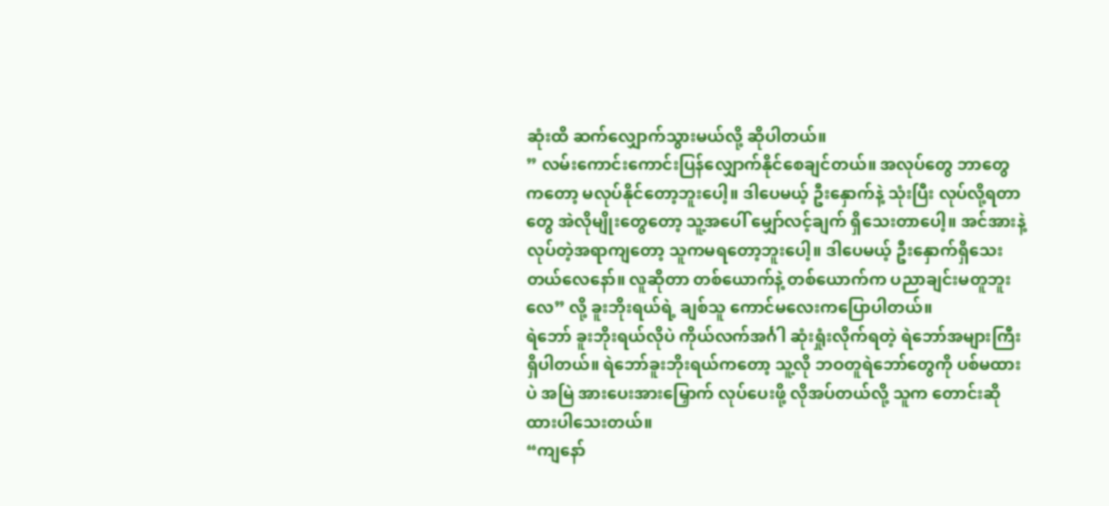ဆုံးထိ ဆက်လျှောက်သွားမယ်လို့ ဆိုပါတယ်။
” လမ်းကောင်းကောင်းပြန်လျှောက်နိုင်စေချင်တယ်။ အလုပ်တွေ ဘာတွေကတော့ မလုပ်နိုင်တော့ဘူးပေါ့။ ဒါပေမယ့် ဦးနှောက်နဲ့ သုံးပြီး လုပ်လို့ရတာတွေ အဲလိုမျိုးတွေတော့ သူ့အပေါ် မျှော်လင့်ချက် ရှိသေးတာပေါ့။ အင်အားနဲ့လုပ်တဲ့အရာကျတော့ သူကမရတော့ဘူးပေါ့။ ဒါပေမယ့် ဦးနှောက်ရှိသေးတယ်လေနော်။ လူဆိုတာ တစ်ယောက်နဲ့ တစ်ယောက်က ပညာချင်းမတူဘူးလေ” လို့ ခူးဘိုးရယ်ရဲ့ ချစ်သူ ကောင်မလေးကပြောပါတယ်။
ရဲဘော် ခူးဘိုးရယ်လိုပဲ ကိုယ်လက်အင်္ဂါ ဆုံးရှုံးလိုက်ရတဲ့ ရဲဘော်အများကြီး ရှိပါတယ်။ ရဲဘော်ခူးဘိုးရယ်ကတော့ သူ့လို ဘဝတူရဲဘော်တွေကို ပစ်မထားပဲ အမြဲ အားပေးအားမြှောက် လုပ်ပေးဖို့ လိုအပ်တယ်လို့ သူက တောင်းဆိုထားပါသေးတယ်။
“ကျနော်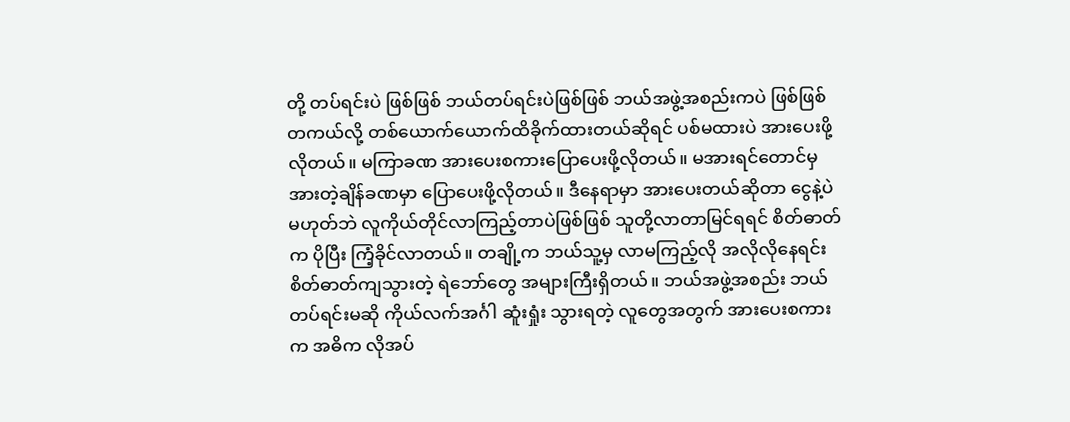တို့ တပ်ရင်းပဲ ဖြစ်ဖြစ် ဘယ်တပ်ရင်းပဲဖြစ်ဖြစ် ဘယ်အဖွဲ့အစည်းကပဲ ဖြစ်ဖြစ် တကယ်လို့ တစ်ယောက်ယောက်ထိခိုက်ထားတယ်ဆိုရင် ပစ်မထားပဲ အားပေးဖို့ လိုတယ်။ မကြာခဏ အားပေးစကားပြောပေးဖို့လိုတယ်။ မအားရင်တောင်မှ အားတဲ့ချိန်ခဏမှာ ပြောပေးဖို့လိုတယ်။ ဒီနေရာမှာ အားပေးတယ်ဆိုတာ ငွေနဲ့ပဲမဟုတ်ဘဲ လူကိုယ်တိုင်လာကြည့်တာပဲဖြစ်ဖြစ် သူတို့လာတာမြင်ရရင် စိတ်ဓာတ်က ပိုပြီး ကြံ့ခိုင်လာတယ်။ တချို့က ဘယ်သူ့မှ လာမကြည့်လို အလိုလိုနေရင်း စိတ်ဓာတ်ကျသွားတဲ့ ရဲဘော်တွေ အများကြီးရှိတယ်။ ဘယ်အဖွဲ့အစည်း ဘယ်တပ်ရင်းမဆို ကိုယ်လက်အင်္ဂါ ဆူံးရှုံး သွားရတဲ့ လူတွေအတွက် အားပေးစကားက အဓိက လိုအပ်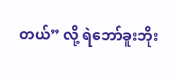တယ်” လို့ ရဲဘော်ခူးဘိုး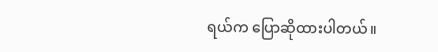ရယ်က ပြောဆိုထားပါတယ်။